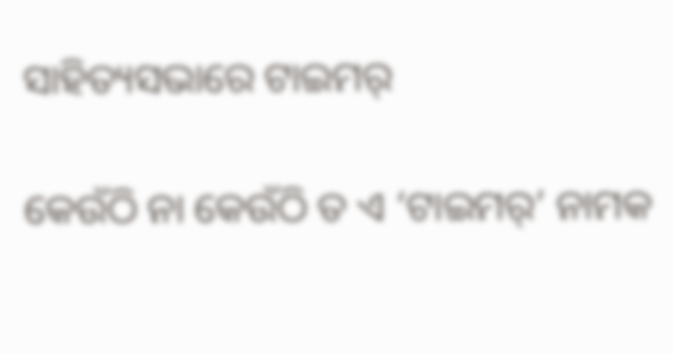ସାହିତ୍ୟସଭାରେ ଟାଇମର୍

କେଉଁଠି ନା କେଉଁଠି ତ ଏ ‘ଟାଇମର୍’ ନାମକ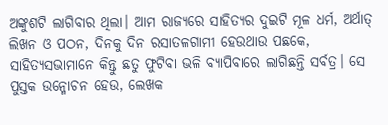ଅଙ୍କୁଶଟି ଲାଗିବାର ଥିଲା। ଆମ ରାଜ୍ୟରେ ସାହିତ୍ୟର ଦୁଇଟି ମୂଳ ଧର୍ମ, ଅର୍ଥାତ୍ ଲିଖନ ଓ ପଠନ, ଦିନକୁ ଦିନ ରସାତଳଗାମୀ ହେଉଥାଉ ପଛକେ, ସାହିତ୍ୟସଭାମାନେ କିନ୍ତୁ ଛତୁ ଫୁଟିବା ଭଳି ବ୍ୟାପିବାରେ ଲାଗିଛନ୍ତି ସର୍ବତ୍ର। ସେ ପୁସ୍ତକ ଉନ୍ମୋଚନ ହେଉ, ଲେଖକ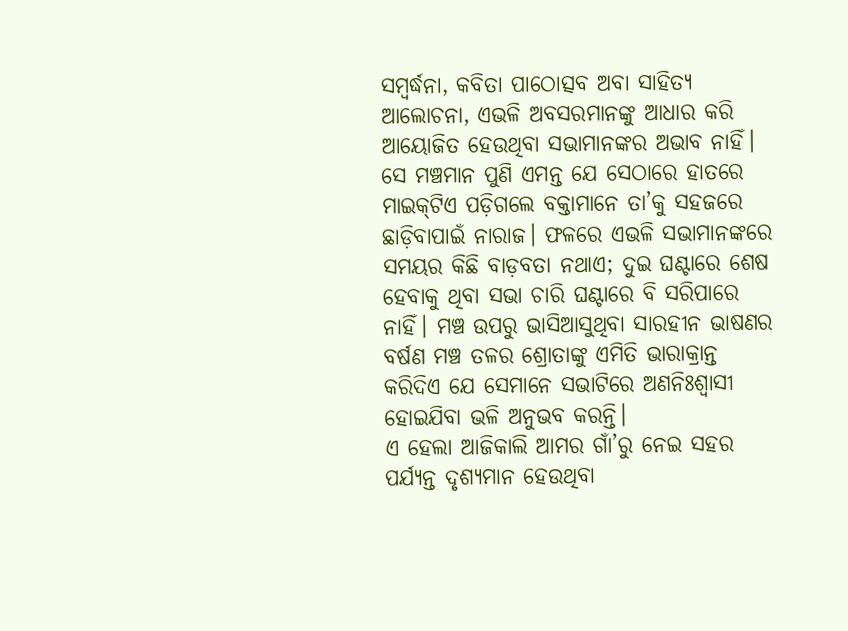ସମ୍ବର୍ଦ୍ଧନା, କବିତା ପାଠୋତ୍ସବ ଅବା ସାହିତ୍ୟ ଆଲୋଚନା, ଏଭଳି ଅବସରମାନଙ୍କୁ ଆଧାର କରି ଆୟୋଜିତ ହେଉଥିବା ସଭାମାନଙ୍କର ଅଭାବ ନାହିଁ। ସେ ମଞ୍ଚମାନ ପୁଣି ଏମନ୍ତ ଯେ ସେଠାରେ ହାତରେ ମାଇକ୍‌ଟିଏ ପଡ଼ିଗଲେ ବକ୍ତାମାନେ ତା’କୁ ସହଜରେ ଛାଡ଼ିବାପାଇଁ ନାରାଜ। ଫଳରେ ଏଭଳି ସଭାମାନଙ୍କରେ ସମୟର କିଛି ବାଡ଼ବତା ନଥାଏ; ଦୁଇ ଘଣ୍ଟାରେ ଶେଷ ହେବାକୁ ଥିବା ସଭା ଚାରି ଘଣ୍ଟାରେ ବି ସରିପାରେ ନାହିଁ। ମଞ୍ଚ ଉପରୁ ଭାସିଆସୁଥିବା ସାରହୀନ ଭାଷଣର ବର୍ଷଣ ମଞ୍ଚ ତଳର ଶ୍ରୋତାଙ୍କୁ ଏମିତି ଭାରାକ୍ରାନ୍ତ କରିଦିଏ ଯେ ସେମାନେ ସଭାଟିରେ ଅଣନିଃଶ୍ବାସୀ ହୋଇଯିବା ଭଳି ଅନୁଭବ କରନ୍ତି।
ଏ ହେଲା ଆଜିକାଲି ଆମର ଗାଁ’ରୁ ନେଇ ସହର ପର୍ଯ୍ୟନ୍ତ ଦୃଶ୍ୟମାନ ହେଉଥିବା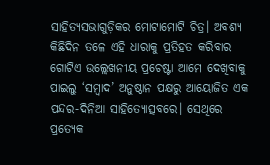ସାହିତ୍ୟସଭାଗୁଡ଼ିକର ମୋଟାମୋଟି ଚିତ୍ର। ଅବଶ୍ୟ କିଛିଦିନ ତଳେ ଏହି ଧାରାକୁ ପ୍ରତିହତ କରିବାର ଗୋଟିଏ ଉଲ୍ଲେଖନୀୟ ପ୍ରଚେଷ୍ଟା ଆମେ ଦେଖିବାକୁ ପାଇଲୁ ‘ସମ୍ବାଦ’ ଅନୁଷ୍ଠାନ ପକ୍ଷରୁ ଆୟୋଜିତ ଏକ ପନ୍ଦର-ଦିନିଆ ସାହିତ୍ୟୋତ୍ସବରେ। ସେଥିରେ ପ୍ରତ୍ୟେକ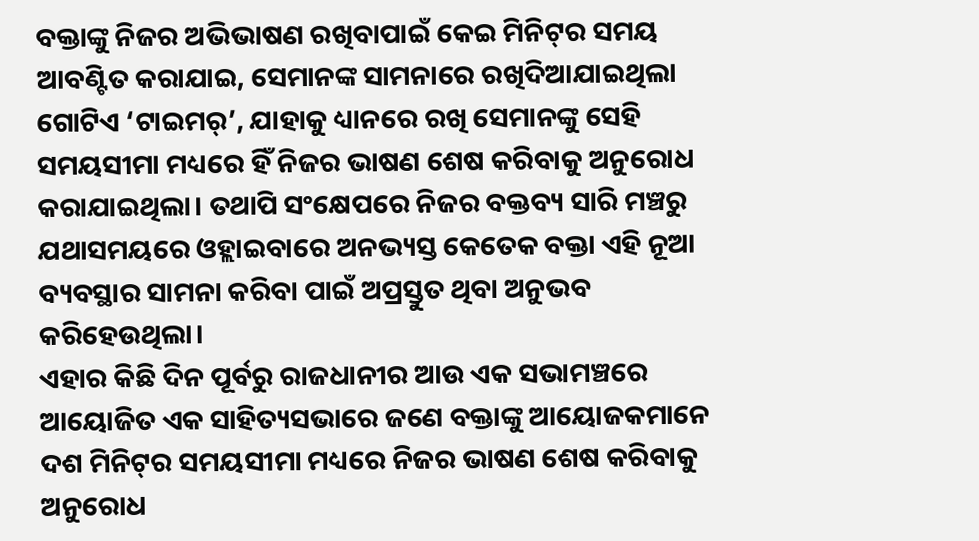ବକ୍ତାଙ୍କୁ ନିଜର ଅଭିଭାଷଣ ରଖିବାପାଇଁ କେଇ ମିନିଟ୍‌ର ସମୟ ଆବଣ୍ଟିତ କରାଯାଇ, ସେମାନଙ୍କ ସାମନାରେ ରଖିଦିଆଯାଇଥିଲା ଗୋଟିଏ ‘ଟାଇମର୍’, ଯାହାକୁ ଧ୍ୟାନରେ ରଖି ସେମାନଙ୍କୁ ସେହି ସମୟସୀମା ମଧ୍ୟରେ ହିଁ ନିଜର ଭାଷଣ ଶେଷ କରିବାକୁ ଅନୁରୋଧ କରାଯାଇଥିଲା। ତଥାପି ସଂକ୍ଷେପରେ ନିଜର ବକ୍ତବ୍ୟ ସାରି ମଞ୍ଚରୁ ଯଥାସମୟରେ ଓହ୍ଲାଇବାରେ ଅନଭ୍ୟସ୍ତ କେତେକ ବକ୍ତା ଏହି ନୂଆ ବ୍ୟବସ୍ଥାର ସାମନା କରିବା ପାଇଁ ଅପ୍ରସ୍ତୁତ ଥିବା ଅନୁଭବ କରିହେଉଥିଲା।
ଏହାର କିଛି ଦିନ ପୂର୍ବରୁ ରାଜଧାନୀର ଆଉ ଏକ ସଭାମଞ୍ଚରେ ଆୟୋଜିତ ଏକ ସାହିତ୍ୟସଭାରେ ଜଣେ ବକ୍ତାଙ୍କୁ ଆୟୋଜକମାନେ ଦଶ ମିନିଟ୍‌ର ସମୟସୀମା ମଧ୍ୟରେ ନିଜର ଭାଷଣ ଶେଷ କରିବାକୁ ଅନୁରୋଧ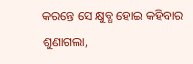କରନ୍ତେ ସେ କ୍ଷୁବ୍ଧ ହୋଇ କହିବାର ଶୁଣାଗଲା,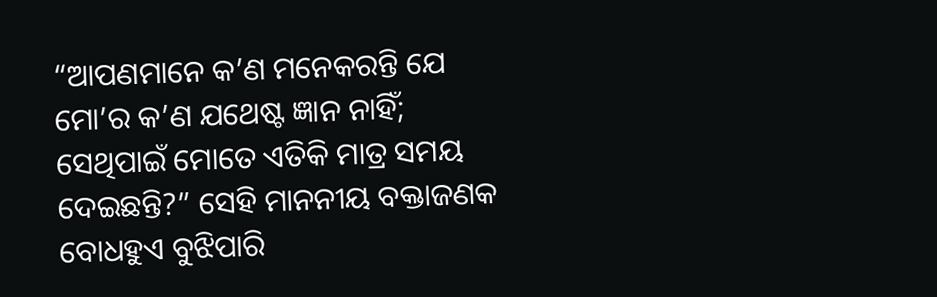“ଆପଣମାନେ କ’ଣ ମନେକରନ୍ତି ଯେ ମୋ’ର କ’ଣ ଯଥେଷ୍ଟ ଜ୍ଞାନ ନାହିଁ; ସେଥିପାଇଁ ମୋତେ ଏତିକି ମାତ୍ର ସମୟ ଦେଇଛନ୍ତି?” ସେହି ମାନନୀୟ ବକ୍ତାଜଣକ ବୋଧହୁଏ ବୁଝିପାରି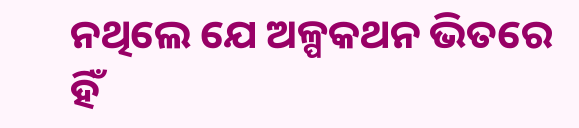ନଥିଲେ ଯେ ଅଳ୍ପକଥନ ଭିତରେ ହିଁ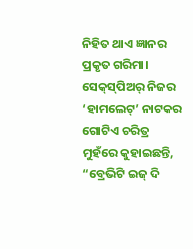ନିହିତ ଥାଏ ଜ୍ଞାନର ପ୍ରକୃତ ଗରିମା। ସେକ୍‌ସ୍‌ପିଅର୍ ନିଜର ‘ହାମଲେଟ୍’ ନାଟକର ଗୋଟିଏ ଚରିତ୍ର ମୁହଁରେ କୁହାଇଛନ୍ତି, “ବ୍ରେଭିଟି ଇଜ୍ ଦି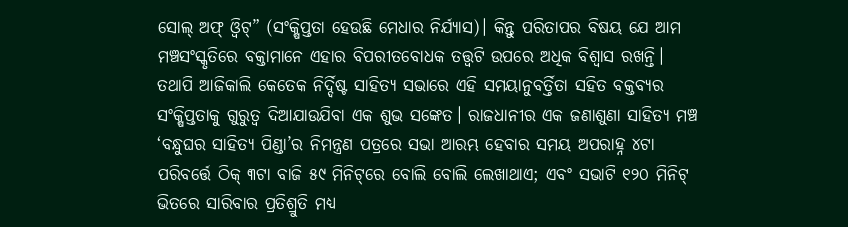ସୋଲ୍ ଅଫ୍ ଓ୍ବିଟ୍” (ସଂକ୍ଷିପ୍ତତା ହେଉଛି ମେଧାର ନିର୍ଯ୍ୟାସ)। କିନ୍ତୁ ପରିତାପର ବିଷୟ ଯେ ଆମ ମଞ୍ଚସଂସ୍କୃତିରେ ବକ୍ତାମାନେ ଏହାର ବିପରୀତବୋଧକ ତତ୍ତ୍ଵଟି ଉପରେ ଅଧିକ ବିଶ୍ବାସ ରଖନ୍ତି।
ତଥାପି ଆଜିକାଲି କେତେକ ନିର୍ଦ୍ଦିଷ୍ଟ ସାହିତ୍ୟ ସଭାରେ ଏହି ସମୟାନୁବର୍ତ୍ତିତା ସହିତ ବକ୍ତବ୍ୟର ସଂକ୍ଷିପ୍ତତାକୁ ଗୁରୁତ୍ବ ଦିଆଯାଉଯିବା ଏକ ଶୁଭ ସଙ୍କେତ। ରାଜଧାନୀର ଏକ ଜଣାଶୁଣା ସାହିତ୍ୟ ମଞ୍ଚ ‘ବନ୍ଧୁଘର ସାହିତ୍ୟ ପିଣ୍ଡା’ର ନିମନ୍ତ୍ରଣ ପତ୍ରରେ ସଭା ଆରମ୍ଭ ହେବାର ସମୟ ଅପରାହ୍ନ ୪ଟା ପରିବର୍ତ୍ତେ ଠିକ୍ ୩ଟା ବାଜି ୫୯ ମିନିଟ୍‌ରେ ବୋଲି ବୋଲି ଲେଖାଥାଏ; ଏବଂ ସଭାଟି ୧୨୦ ମିନିଟ୍ ଭିତରେ ସାରିବାର ପ୍ରତିଶ୍ରୁତି ମଧ୍ୟ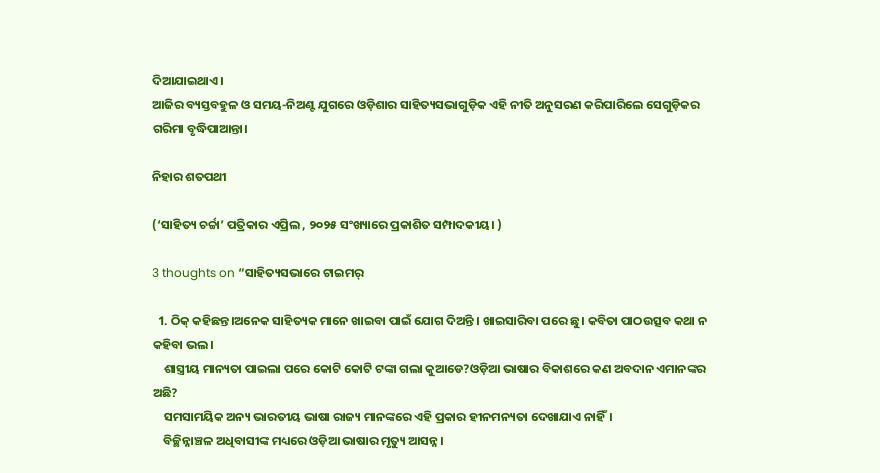ଦିଆଯାଇଥାଏ।
ଆଜିର ବ୍ୟସ୍ତବହୁଳ ଓ ସମୟ-ନିଅଣ୍ଟ ଯୁଗରେ ଓଡ଼ିଶାର ସାହିତ୍ୟସଭାଗୁଡ଼ିକ ଏହି ନୀତି ଅନୁସରଣ କରିପାରିଲେ ସେଗୁଡ଼ିକର ଗରିମା ବୃଦ୍ଧିପାଆନ୍ତା।

ନିହାର ଶତପଥୀ

(‘ସାହିତ୍ୟ ଚର୍ଚ୍ଚା’ ପତ୍ରିକାର ଏପ୍ରିଲ , ୨୦୨୫ ସଂଖ୍ୟାରେ ପ୍ରକାଶିତ ସମ୍ପାଦକୀୟ। )

3 thoughts on “ସାହିତ୍ୟସଭାରେ ଟାଇମର୍

  1. ଠିକ୍ କହିଛନ୍ତ।ଅନେକ ସାହିତ୍ୟକ ମାନେ ଖାଇବା ପାଇଁ ଯୋଗ ଦିଅନ୍ତି । ଖାଇସାରିବା ପରେ ଛୁ। କବିତା ପାଠଉତ୍ସବ କଥା ନ କହିବା ଭଲ।
    ଶାସ୍ତ୍ରୀୟ ମାନ୍ୟତା ପାଇଲା ପରେ କୋଟି କୋଟି ଟଙ୍କା ଗଲା କୁଆଡେ?ଓଡ଼ିଆ ଭାଷାର ବିକାଶରେ କଣ ଅବଦାନ ଏମାନଙ୍କର ଅଛି?
    ସମସାମୟିକ ଅନ୍ୟ ଭାରତୀୟ ଭାଷା ରାଜ୍ୟ ମାନଙ୍କରେ ଏହି ପ୍ରକାର ହୀନମନ୍ୟତା ଦେଖାଯାଏ ନାହିଁ।
    ବିଚ୍ଛିନ୍ନାଞ୍ଚଳ ଅଧିବାସୀଙ୍କ ମଧ୍ୟରେ ଓଡ଼ିଆ ଭାଷାର ମୃତ୍ୟୁ ଆସନ୍ନ।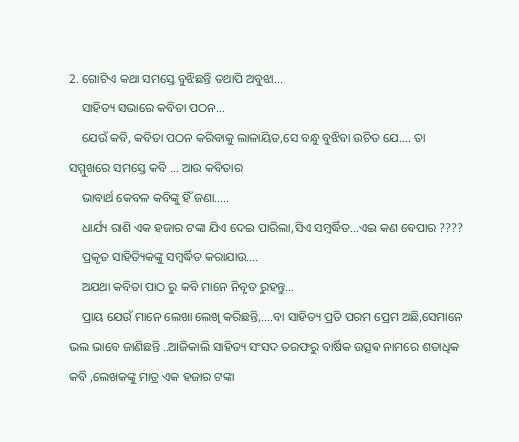2. ଗୋଟିଏ କଥା ସମସ୍ତେ ବୁଝିଛନ୍ତି ତଥାପି ଅବୁଝା…
    ସାହିତ୍ୟ ସଭାରେ କବିତା ପଠନ…
    ଯେଉଁ କବି, କବିତା ପଠନ କରିବାକୁ ଲାଳାୟିତ,ସେ ବନ୍ଧୁ ବୁଝିବା ଉଚିତ ଯେ…. ତା ସମ୍ମୁଖରେ ସମସ୍ତେ କବି … ଆଉ କବିତାର
    ଭାବାର୍ଥ କେବଳ କବିଙ୍କୁ ହିଁ ଜଣା…..
    ଧାର୍ଯ୍ୟ ରାଶି ଏକ ହଜାର ଟଙ୍କା ଯିଏ ଦେଇ ପାରିଲା,ସିଏ ସମ୍ବର୍ଦ୍ଧିତ…ଏଇ କଣ ବେପାର ????
    ପ୍ରକୃତ ସାହିତ୍ୟିକଙ୍କୁ ସମ୍ବର୍ଦ୍ଧିତ କରାଯାଉ….
    ଅଯଥା କବିତା ପାଠ ରୁ କବି ମାନେ ନିବୃତ ରୁହନ୍ତୁ…
    ପ୍ରାୟ ଯେଉଁ ମାନେ ଲେଖା ଲେଖି କରିଛନ୍ତି,….ବା ସାହିତ୍ୟ ପ୍ରତି ପରମ ପ୍ରେମ ଅଛି,ସେମାନେ ଭଲ ଭାବେ ଜାଣିଛନ୍ତି ..ଆଜିକାଲି ସାହିତ୍ୟ ସଂସଦ ତରଫରୁ ବାର୍ଷିକ ଉତ୍ସଵ ନାମରେ ଶତାଧିକ କବି ,ଲେଖକଙ୍କୁ ମାତ୍ର ଏକ ହଜାର ଟଙ୍କା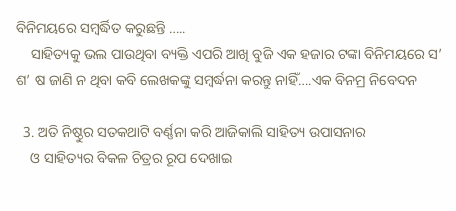ବିନିମୟରେ ସମ୍ବର୍ଦ୍ଧିତ କରୁଛନ୍ତି …..
    ସାହିତ୍ୟକୁ ଭଲ ପାଉଥିବା ବ୍ୟକ୍ତି ଏପରି ଆଖି ବୁଜି ଏକ ହଜାର ଟଙ୍କା ବିନିମୟରେ ସ’ ଶ’ ଷ ଜାଣି ନ ଥିବା କବି ଲେଖକଙ୍କୁ ସମ୍ବର୍ଦ୍ଧନା କରନ୍ତୁ ନାହିଁ….ଏକ ବିନମ୍ର ନିବେଦନ

  3. ଅତି ନିଷ୍ଠୁର ସତକଥାଟି ବର୍ଣ୍ଣନା କରି ଆଜିକାଲି ସାହିତ୍ୟ ଉପାସନାର
    ଓ ସାହିତ୍ୟର ବିକଳ ଚିତ୍ରର ରୂପ ଦେଖାଇ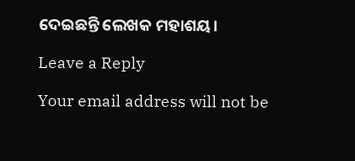ଦେଇଛନ୍ତି ଲେଖକ ମହାଶୟ।

Leave a Reply

Your email address will not be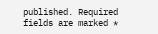published. Required fields are marked *